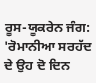ਰੂਸ-ਯੂਕਰੇਨ ਜੰਗ: 'ਰੋਮਾਨੀਆ ਸਰਹੱਦ ਦੇ ਉਹ ਦੋ ਦਿਨ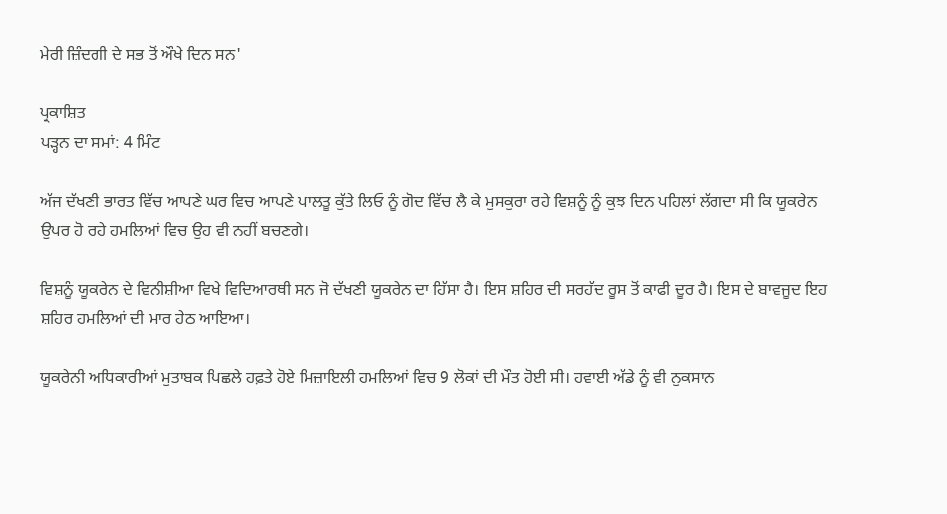ਮੇਰੀ ਜ਼ਿੰਦਗੀ ਦੇ ਸਭ ਤੋਂ ਔਖੇ ਦਿਨ ਸਨ'

ਪ੍ਰਕਾਸ਼ਿਤ
ਪੜ੍ਹਨ ਦਾ ਸਮਾਂ: 4 ਮਿੰਟ

ਅੱਜ ਦੱਖਣੀ ਭਾਰਤ ਵਿੱਚ ਆਪਣੇ ਘਰ ਵਿਚ ਆਪਣੇ ਪਾਲਤੂ ਕੁੱਤੇ ਲਿਓ ਨੂੰ ਗੋਦ ਵਿੱਚ ਲੈ ਕੇ ਮੁਸਕੁਰਾ ਰਹੇ ਵਿਸ਼ਨੂੰ ਨੂੰ ਕੁਝ ਦਿਨ ਪਹਿਲਾਂ ਲੱਗਦਾ ਸੀ ਕਿ ਯੂਕਰੇਨ ਉਪਰ ਹੋ ਰਹੇ ਹਮਲਿਆਂ ਵਿਚ ਉਹ ਵੀ ਨਹੀਂ ਬਚਣਗੇ।

ਵਿਸ਼ਨੂੰ ਯੂਕਰੇਨ ਦੇ ਵਿਨੀਸ਼ੀਆ ਵਿਖੇ ਵਿਦਿਆਰਥੀ ਸਨ ਜੋ ਦੱਖਣੀ ਯੂਕਰੇਨ ਦਾ ਹਿੱਸਾ ਹੈ। ਇਸ ਸ਼ਹਿਰ ਦੀ ਸਰਹੱਦ ਰੂਸ ਤੋਂ ਕਾਫੀ ਦੂਰ ਹੈ। ਇਸ ਦੇ ਬਾਵਜੂਦ ਇਹ ਸ਼ਹਿਰ ਹਮਲਿਆਂ ਦੀ ਮਾਰ ਹੇਠ ਆਇਆ।

ਯੂਕਰੇਨੀ ਅਧਿਕਾਰੀਆਂ ਮੁਤਾਬਕ ਪਿਛਲੇ ਹਫ਼ਤੇ ਹੋਏ ਮਿਜ਼ਾਇਲੀ ਹਮਲਿਆਂ ਵਿਚ 9 ਲੋਕਾਂ ਦੀ ਮੌਤ ਹੋਈ ਸੀ। ਹਵਾਈ ਅੱਡੇ ਨੂੰ ਵੀ ਨੁਕਸਾਨ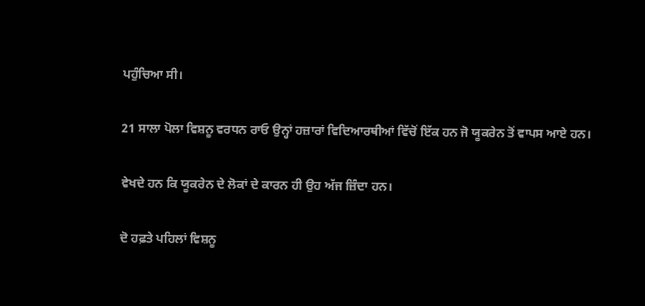ਪਹੁੰਚਿਆ ਸੀ।

21 ਸਾਲਾ ਪੋਲਾ ਵਿਸ਼ਨੂ ਵਰਧਨ ਰਾਓ ਉਨ੍ਹਾਂ ਹਜ਼ਾਰਾਂ ਵਿਦਿਆਰਥੀਆਂ ਵਿੱਚੋਂ ਇੱਕ ਹਨ ਜੋ ਯੂਕਰੇਨ ਤੋਂ ਵਾਪਸ ਆਏ ਹਨ।

ਵੇਖਦੇ ਹਨ ਕਿ ਯੂਕਰੇਨ ਦੇ ਲੋਕਾਂ ਦੇ ਕਾਰਨ ਹੀ ਉਹ ਅੱਜ ਜ਼ਿੰਦਾ ਹਨ।

ਦੋ ਹਫ਼ਤੇ ਪਹਿਲਾਂ ਵਿਸ਼ਨੂ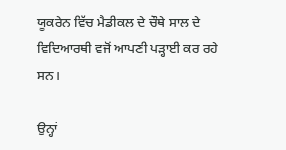ਯੂਕਰੇਨ ਵਿੱਚ ਮੈਡੀਕਲ ਦੇ ਚੌਥੇ ਸਾਲ ਦੇ ਵਿਦਿਆਰਥੀ ਵਜੋਂ ਆਪਣੀ ਪੜ੍ਹਾਈ ਕਰ ਰਹੇ ਸਨ।

ਉਨ੍ਹਾਂ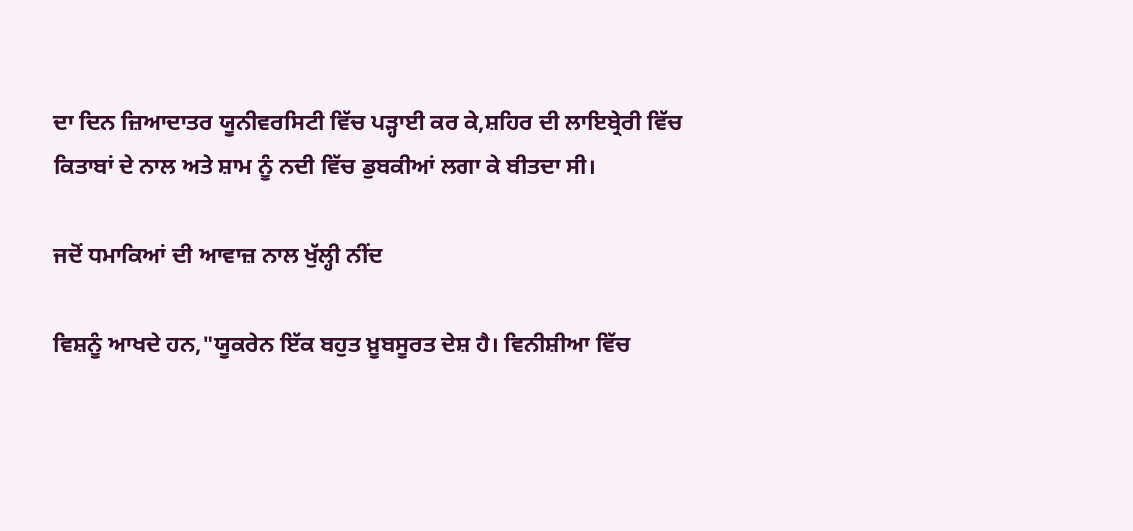ਦਾ ਦਿਨ ਜ਼ਿਆਦਾਤਰ ਯੂਨੀਵਰਸਿਟੀ ਵਿੱਚ ਪੜ੍ਹਾਈ ਕਰ ਕੇ,ਸ਼ਹਿਰ ਦੀ ਲਾਇਬ੍ਰੇਰੀ ਵਿੱਚ ਕਿਤਾਬਾਂ ਦੇ ਨਾਲ ਅਤੇ ਸ਼ਾਮ ਨੂੰ ਨਦੀ ਵਿੱਚ ਡੁਬਕੀਆਂ ਲਗਾ ਕੇ ਬੀਤਦਾ ਸੀ।

ਜਦੋਂ ਧਮਾਕਿਆਂ ਦੀ ਆਵਾਜ਼ ਨਾਲ ਖੁੱਲ੍ਹੀ ਨੀਂਦ

ਵਿਸ਼ਨੂੰ ਆਖਦੇ ਹਨ,"ਯੂਕਰੇਨ ਇੱਕ ਬਹੁਤ ਖ਼ੂਬਸੂਰਤ ਦੇਸ਼ ਹੈ। ਵਿਨੀਸ਼ੀਆ ਵਿੱਚ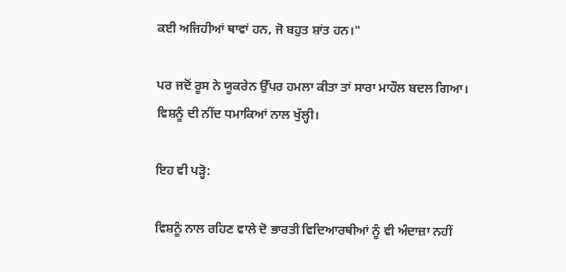ਕਈ ਅਜਿਹੀਆਂ ਥਾਵਾਂ ਹਨ, ਜੋ ਬਹੁਤ ਸ਼ਾਂਤ ਹਨ।"

ਪਰ ਜਦੋਂ ਰੂਸ ਨੇ ਯੂਕਰੇਨ ਉੱਪਰ ਹਮਲਾ ਕੀਤਾ ਤਾਂ ਸਾਰਾ ਮਾਹੌਲ ਬਦਲ ਗਿਆ। ਵਿਸ਼ਨੂੰ ਦੀ ਨੀਂਦ ਧਮਾਕਿਆਂ ਨਾਲ ਖੁੱਲ੍ਹੀ।

ਇਹ ਵੀ ਪੜ੍ਹੋ:

ਵਿਸ਼ਨੂੰ ਨਾਲ ਰਹਿਣ ਵਾਲੇ ਦੋ ਭਾਰਤੀ ਵਿਦਿਆਰਥੀਆਂ ਨੂੰ ਵੀ ਅੰਦਾਜ਼ਾ ਨਹੀਂ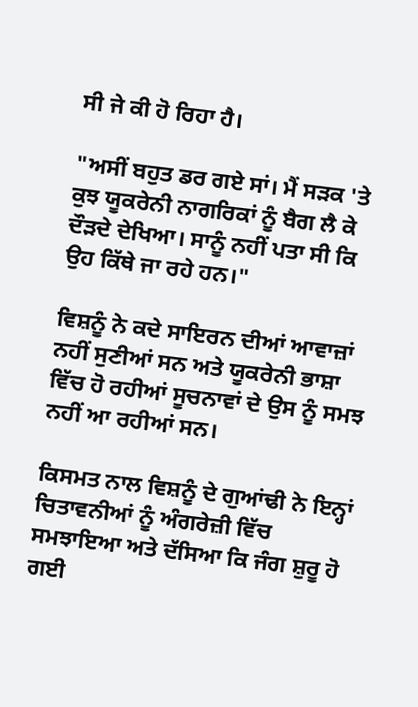ਸੀ ਜੇ ਕੀ ਹੋ ਰਿਹਾ ਹੈ।

"ਅਸੀਂ ਬਹੁਤ ਡਰ ਗਏ ਸਾਂ। ਮੈਂ ਸੜਕ 'ਤੇ ਕੁਝ ਯੂਕਰੇਨੀ ਨਾਗਰਿਕਾਂ ਨੂੰ ਬੈਗ ਲੈ ਕੇ ਦੌੜਦੇ ਦੇਖਿਆ। ਸਾਨੂੰ ਨਹੀਂ ਪਤਾ ਸੀ ਕਿ ਉਹ ਕਿੱਥੇ ਜਾ ਰਹੇ ਹਨ।"

ਵਿਸ਼ਨੂੰ ਨੇ ਕਦੇ ਸਾਇਰਨ ਦੀਆਂ ਆਵਾਜ਼ਾਂ ਨਹੀਂ ਸੁਣੀਆਂ ਸਨ ਅਤੇ ਯੂਕਰੇਨੀ ਭਾਸ਼ਾ ਵਿੱਚ ਹੋ ਰਹੀਆਂ ਸੂਚਨਾਵਾਂ ਦੇ ਉਸ ਨੂੰ ਸਮਝ ਨਹੀਂ ਆ ਰਹੀਆਂ ਸਨ।

ਕਿਸਮਤ ਨਾਲ ਵਿਸ਼ਨੂੰ ਦੇ ਗੁਆਂਢੀ ਨੇ ਇਨ੍ਹਾਂ ਚਿਤਾਵਨੀਆਂ ਨੂੰ ਅੰਗਰੇਜ਼ੀ ਵਿੱਚ ਸਮਝਾਇਆ ਅਤੇ ਦੱਸਿਆ ਕਿ ਜੰਗ ਸ਼ੁਰੂ ਹੋ ਗਈ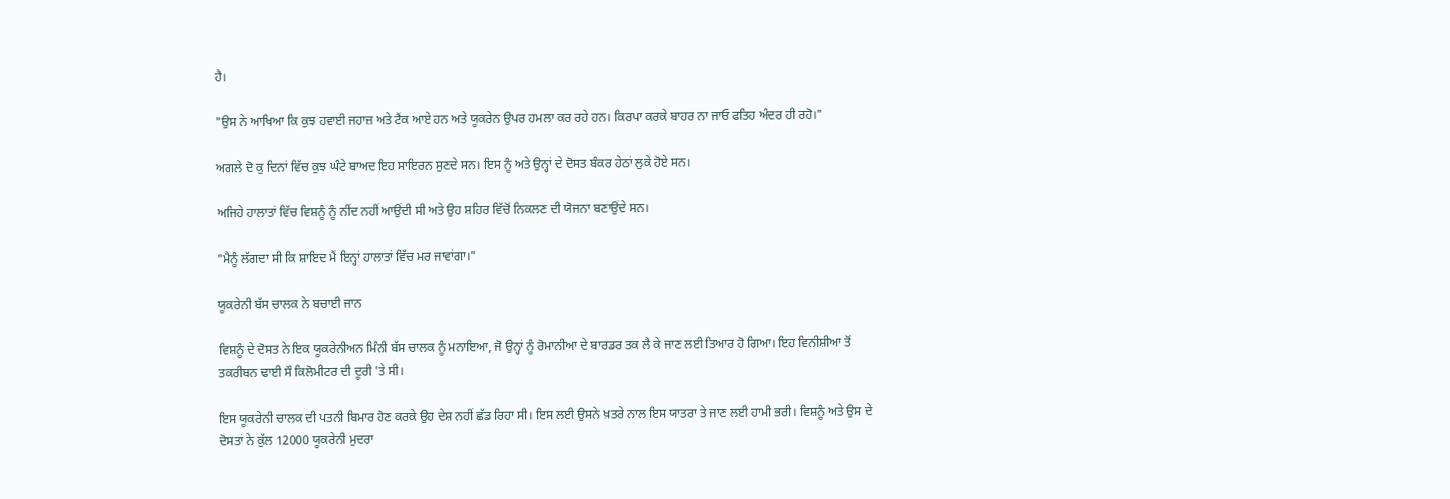ਹੈ।

"ਉਸ ਨੇ ਆਖਿਆ ਕਿ ਕੁਝ ਹਵਾਈ ਜਹਾਜ਼ ਅਤੇ ਟੈਂਕ ਆਏ ਹਨ ਅਤੇ ਯੂਕਰੇਨ ਉਪਰ ਹਮਲਾ ਕਰ ਰਹੇ ਹਨ। ਕਿਰਪਾ ਕਰਕੇ ਬਾਹਰ ਨਾ ਜਾਓ ਫਤਿਹ ਅੰਦਰ ਹੀ ਰਹੋ।"

ਅਗਲੇ ਦੋ ਕੁ ਦਿਨਾਂ ਵਿੱਚ ਕੁਝ ਘੰਟੇ ਬਾਅਦ ਇਹ ਸਾਇਰਨ ਸੁਣਦੇ ਸਨ। ਇਸ ਨੂੰ ਅਤੇ ਉਨ੍ਹਾਂ ਦੇ ਦੋਸਤ ਬੰਕਰ ਹੇਠਾਂ ਲੁਕੇ ਹੋਏ ਸਨ।

ਅਜਿਹੇ ਹਾਲਾਤਾਂ ਵਿੱਚ ਵਿਸ਼ਨੂੰ ਨੂੰ ਨੀਂਦ ਨਹੀਂ ਆਉਂਦੀ ਸੀ ਅਤੇ ਉਹ ਸ਼ਹਿਰ ਵਿੱਚੋਂ ਨਿਕਲਣ ਦੀ ਯੋਜਨਾ ਬਣਾਉਂਦੇ ਸਨ।

"ਮੈਨੂੰ ਲੱਗਦਾ ਸੀ ਕਿ ਸ਼ਾਇਦ ਮੈਂ ਇਨ੍ਹਾਂ ਹਾਲਾਤਾਂ ਵਿੱਚ ਮਰ ਜਾਵਾਂਗਾ।"

ਯੂਕਰੇਨੀ ਬੱਸ ਚਾਲਕ ਨੇ ਬਚਾਈ ਜਾਨ

ਵਿਸ਼ਨੂੰ ਦੇ ਦੋਸਤ ਨੇ ਇਕ ਯੂਕਰੇਨੀਅਨ ਮਿੰਨੀ ਬੱਸ ਚਾਲਕ ਨੂੰ ਮਨਾਇਆ, ਜੋ ਉਨ੍ਹਾਂ ਨੂੰ ਰੋਮਾਨੀਆ ਦੇ ਬਾਰਡਰ ਤਕ ਲੈ ਕੇ ਜਾਣ ਲਈ ਤਿਆਰ ਹੋ ਗਿਆ। ਇਹ ਵਿਨੀਸ਼ੀਆ ਤੋਂ ਤਕਰੀਬਨ ਢਾਈ ਸੌ ਕਿਲੋਮੀਟਰ ਦੀ ਦੂਰੀ 'ਤੇ ਸੀ।

ਇਸ ਯੂਕਰੇਨੀ ਚਾਲਕ ਦੀ ਪਤਨੀ ਬਿਮਾਰ ਹੋਣ ਕਰਕੇ ਉਹ ਦੇਸ਼ ਨਹੀਂ ਛੱਡ ਰਿਹਾ ਸੀ। ਇਸ ਲਈ ਉਸਨੇ ਖ਼ਤਰੇ ਨਾਲ ਇਸ ਯਾਤਰਾ ਤੇ ਜਾਣ ਲਈ ਹਾਮੀ ਭਰੀ। ਵਿਸ਼ਨੂੰ ਅਤੇ ਉਸ ਦੇ ਦੋਸਤਾਂ ਨੇ ਕੁੱਲ 12000 ਯੂਕਰੇਨੀ ਮੁਦਰਾ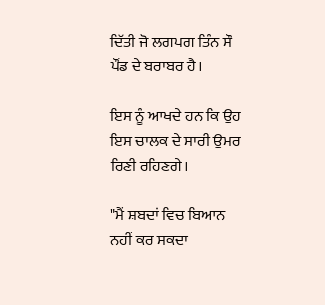ਦਿੱਤੀ ਜੋ ਲਗਪਗ ਤਿੰਨ ਸੌ ਪੌਂਡ ਦੇ ਬਰਾਬਰ ਹੈ।

ਇਸ ਨੂੰ ਆਖਦੇ ਹਨ ਕਿ ਉਹ ਇਸ ਚਾਲਕ ਦੇ ਸਾਰੀ ਉਮਰ ਰਿਣੀ ਰਹਿਣਗੇ।

"ਮੈਂ ਸ਼ਬਦਾਂ ਵਿਚ ਬਿਆਨ ਨਹੀਂ ਕਰ ਸਕਦਾ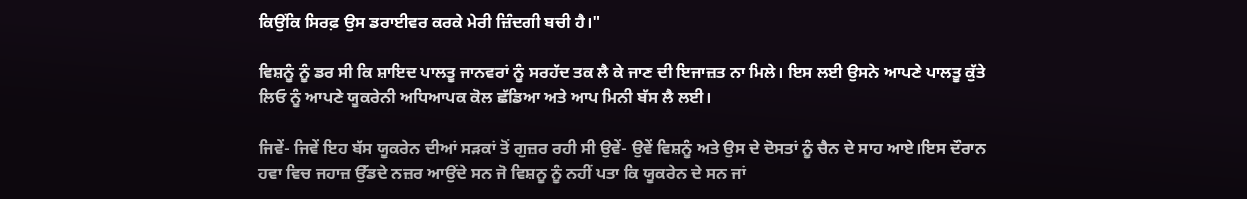ਕਿਉਂਕਿ ਸਿਰਫ਼ ਉਸ ਡਰਾਈਵਰ ਕਰਕੇ ਮੇਰੀ ਜ਼ਿੰਦਗੀ ਬਚੀ ਹੈ।"

ਵਿਸ਼ਨੂੰ ਨੂੰ ਡਰ ਸੀ ਕਿ ਸ਼ਾਇਦ ਪਾਲਤੂ ਜਾਨਵਰਾਂ ਨੂੰ ਸਰਹੱਦ ਤਕ ਲੈ ਕੇ ਜਾਣ ਦੀ ਇਜਾਜ਼ਤ ਨਾ ਮਿਲੇ। ਇਸ ਲਈ ਉਸਨੇ ਆਪਣੇ ਪਾਲਤੂ ਕੁੱਤੇ ਲਿਓ ਨੂੰ ਆਪਣੇ ਯੂਕਰੇਨੀ ਅਧਿਆਪਕ ਕੋਲ ਛੱਡਿਆ ਅਤੇ ਆਪ ਮਿਨੀ ਬੱਸ ਲੈ ਲਈ।

ਜਿਵੇਂ- ਜਿਵੇਂ ਇਹ ਬੱਸ ਯੂਕਰੇਨ ਦੀਆਂ ਸੜਕਾਂ ਤੋਂ ਗੁਜ਼ਰ ਰਹੀ ਸੀ ਉਵੇਂ- ਉਵੇਂ ਵਿਸ਼ਨੂੰ ਅਤੇ ਉਸ ਦੇ ਦੋਸਤਾਂ ਨੂੰ ਚੈਨ ਦੇ ਸਾਹ ਆਏ।ਇਸ ਦੌਰਾਨ ਹਵਾ ਵਿਚ ਜਹਾਜ਼ ਉੱਡਦੇ ਨਜ਼ਰ ਆਉਂਦੇ ਸਨ ਜੋ ਵਿਸ਼ਨੂ ਨੂੰ ਨਹੀਂ ਪਤਾ ਕਿ ਯੂਕਰੇਨ ਦੇ ਸਨ ਜਾਂ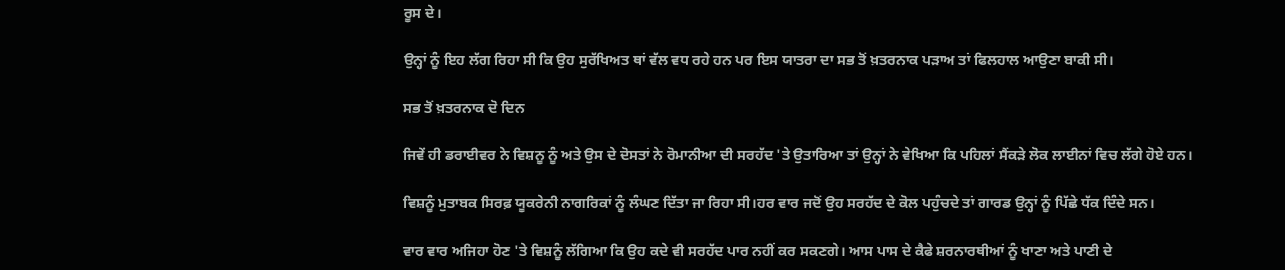ਰੂਸ ਦੇ।

ਉਨ੍ਹਾਂ ਨੂੰ ਇਹ ਲੱਗ ਰਿਹਾ ਸੀ ਕਿ ਉਹ ਸੁਰੱਖਿਅਤ ਥਾਂ ਵੱਲ ਵਧ ਰਹੇ ਹਨ ਪਰ ਇਸ ਯਾਤਰਾ ਦਾ ਸਭ ਤੋਂ ਖ਼ਤਰਨਾਕ ਪੜਾਅ ਤਾਂ ਫਿਲਹਾਲ ਆਉਣਾ ਬਾਕੀ ਸੀ।

ਸਭ ਤੋਂ ਖ਼ਤਰਨਾਕ ਦੋ ਦਿਨ

ਜਿਵੇਂ ਹੀ ਡਰਾਈਵਰ ਨੇ ਵਿਸ਼ਨੂ ਨੂੰ ਅਤੇ ਉਸ ਦੇ ਦੋਸਤਾਂ ਨੇ ਰੋਮਾਨੀਆ ਦੀ ਸਰਹੱਦ 'ਤੇ ਉਤਾਰਿਆ ਤਾਂ ਉਨ੍ਹਾਂ ਨੇ ਵੇਖਿਆ ਕਿ ਪਹਿਲਾਂ ਸੈਂਕੜੇ ਲੋਕ ਲਾਈਨਾਂ ਵਿਚ ਲੱਗੇ ਹੋਏ ਹਨ।

ਵਿਸ਼ਨੂੰ ਮੁਤਾਬਕ ਸਿਰਫ਼ ਯੂਕਰੇਨੀ ਨਾਗਰਿਕਾਂ ਨੂੰ ਲੰਘਣ ਦਿੱਤਾ ਜਾ ਰਿਹਾ ਸੀ।ਹਰ ਵਾਰ ਜਦੋਂ ਉਹ ਸਰਹੱਦ ਦੇ ਕੋਲ ਪਹੁੰਚਦੇ ਤਾਂ ਗਾਰਡ ਉਨ੍ਹਾਂ ਨੂੰ ਪਿੱਛੇ ਧੱਕ ਦਿੰਦੇ ਸਨ।

ਵਾਰ ਵਾਰ ਅਜਿਹਾ ਹੋਣ 'ਤੇ ਵਿਸ਼ਨੂੰ ਲੱਗਿਆ ਕਿ ਉਹ ਕਦੇ ਵੀ ਸਰਹੱਦ ਪਾਰ ਨਹੀਂ ਕਰ ਸਕਣਗੇ। ਆਸ ਪਾਸ ਦੇ ਕੈਫੇ ਸ਼ਰਨਾਰਥੀਆਂ ਨੂੰ ਖਾਣਾ ਅਤੇ ਪਾਣੀ ਦੇ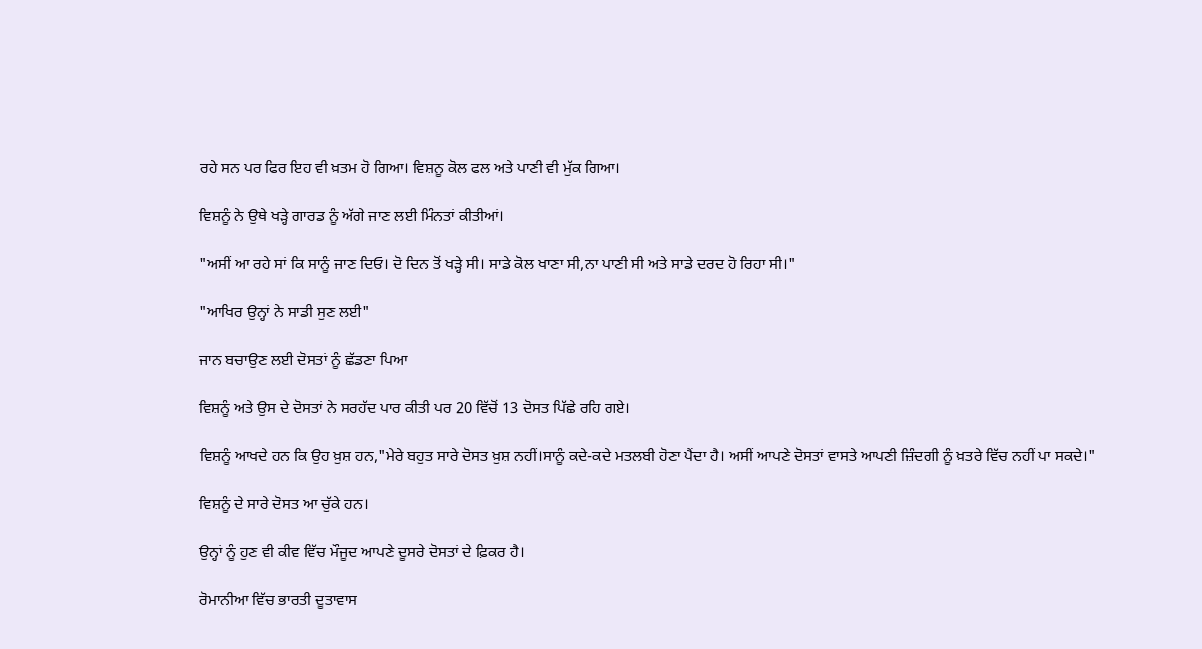ਰਹੇ ਸਨ ਪਰ ਫਿਰ ਇਹ ਵੀ ਖ਼ਤਮ ਹੋ ਗਿਆ। ਵਿਸ਼ਨੂ ਕੋਲ ਫਲ ਅਤੇ ਪਾਣੀ ਵੀ ਮੁੱਕ ਗਿਆ।

ਵਿਸ਼ਨੂੰ ਨੇ ਉਥੇ ਖੜ੍ਹੇ ਗਾਰਡ ਨੂੰ ਅੱਗੇ ਜਾਣ ਲਈ ਮਿੰਨਤਾਂ ਕੀਤੀਆਂ।

"ਅਸੀਂ ਆ ਰਹੇ ਸਾਂ ਕਿ ਸਾਨੂੰ ਜਾਣ ਦਿਓ। ਦੋ ਦਿਨ ਤੋਂ ਖੜ੍ਹੇ ਸੀ। ਸਾਡੇ ਕੋਲ ਖਾਣਾ ਸੀ,ਨਾ ਪਾਣੀ ਸੀ ਅਤੇ ਸਾਡੇ ਦਰਦ ਹੋ ਰਿਹਾ ਸੀ।"

"ਆਖਿਰ ਉਨ੍ਹਾਂ ਨੇ ਸਾਡੀ ਸੁਣ ਲਈ"

ਜਾਨ ਬਚਾਉਣ ਲਈ ਦੋਸਤਾਂ ਨੂੰ ਛੱਡਣਾ ਪਿਆ

ਵਿਸ਼ਨੂੰ ਅਤੇ ਉਸ ਦੇ ਦੋਸਤਾਂ ਨੇ ਸਰਹੱਦ ਪਾਰ ਕੀਤੀ ਪਰ 20 ਵਿੱਚੋਂ 13 ਦੋਸਤ ਪਿੱਛੇ ਰਹਿ ਗਏ।

ਵਿਸ਼ਨੂੰ ਆਖਦੇ ਹਨ ਕਿ ਉਹ ਖ਼ੁਸ਼ ਹਨ,"ਮੇਰੇ ਬਹੁਤ ਸਾਰੇ ਦੋਸਤ ਖ਼ੁਸ਼ ਨਹੀਂ।ਸਾਨੂੰ ਕਦੇ-ਕਦੇ ਮਤਲਬੀ ਹੋਣਾ ਪੈਂਦਾ ਹੈ। ਅਸੀਂ ਆਪਣੇ ਦੋਸਤਾਂ ਵਾਸਤੇ ਆਪਣੀ ਜ਼ਿੰਦਗੀ ਨੂੰ ਖ਼ਤਰੇ ਵਿੱਚ ਨਹੀਂ ਪਾ ਸਕਦੇ।"

ਵਿਸ਼ਨੂੰ ਦੇ ਸਾਰੇ ਦੋਸਤ ਆ ਚੁੱਕੇ ਹਨ।

ਉਨ੍ਹਾਂ ਨੂੰ ਹੁਣ ਵੀ ਕੀਵ ਵਿੱਚ ਮੌਜੂਦ ਆਪਣੇ ਦੂਸਰੇ ਦੋਸਤਾਂ ਦੇ ਫ਼ਿਕਰ ਹੈ।

ਰੋਮਾਨੀਆ ਵਿੱਚ ਭਾਰਤੀ ਦੂਤਾਵਾਸ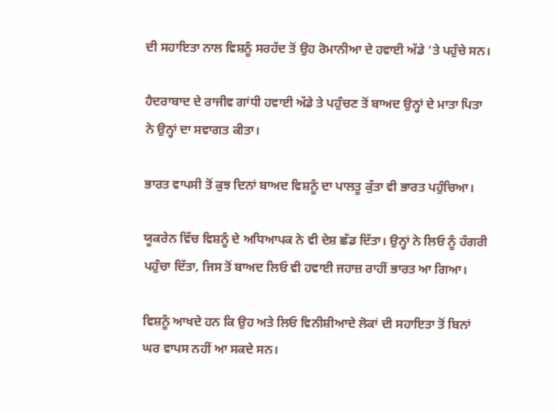ਦੀ ਸਹਾਇਤਾ ਨਾਲ ਵਿਸ਼ਨੂੰ ਸਰਹੱਦ ਤੋਂ ਉਹ ਰੋਮਾਨੀਆ ਦੇ ਹਵਾਈ ਅੱਡੇ 'ਤੇ ਪਹੁੰਚੇ ਸਨ।

ਹੈਦਰਾਬਾਦ ਦੇ ਰਾਜੀਵ ਗਾਂਧੀ ਹਵਾਈ ਅੱਡੇ ਤੇ ਪਹੁੰਚਣ ਤੋਂ ਬਾਅਦ ਉਨ੍ਹਾਂ ਦੇ ਮਾਤਾ ਪਿਤਾ ਨੇ ਉਨ੍ਹਾਂ ਦਾ ਸਵਾਗਤ ਕੀਤਾ।

ਭਾਰਤ ਵਾਪਸੀ ਤੋਂ ਕੁਝ ਦਿਨਾਂ ਬਾਅਦ ਵਿਸ਼ਨੂੰ ਦਾ ਪਾਲਤੂ ਕੁੱਤਾ ਵੀ ਭਾਰਤ ਪਹੁੰਚਿਆ।

ਯੂਕਰੇਨ ਵਿੱਚ ਵਿਸ਼ਨੂੰ ਦੇ ਅਧਿਆਪਕ ਨੇ ਵੀ ਦੇਸ਼ ਛੱਡ ਦਿੱਤਾ। ਉਨ੍ਹਾਂ ਨੇ ਲਿਓ ਨੂੰ ਹੰਗਰੀ ਪਹੁੰਚਾ ਦਿੱਤਾ, ਜਿਸ ਤੋਂ ਬਾਅਦ ਲਿਓ ਵੀ ਹਵਾਈ ਜਹਾਜ਼ ਰਾਹੀਂ ਭਾਰਤ ਆ ਗਿਆ।

ਵਿਸ਼ਨੂੰ ਆਖਦੇ ਹਨ ਕਿ ਉਹ ਅਤੇ ਲਿਓ ਵਿਨੀਸ਼ੀਆਦੇ ਲੋਕਾਂ ਦੀ ਸਹਾਇਤਾ ਤੋਂ ਬਿਨਾਂ ਘਰ ਵਾਪਸ ਨਹੀਂ ਆ ਸਕਦੇ ਸਨ।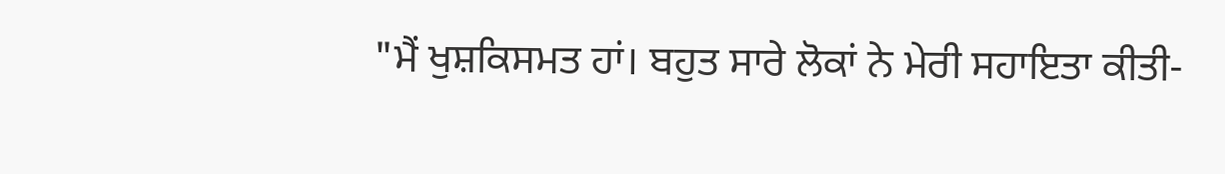"ਮੈਂ ਖੁਸ਼ਕਿਸਮਤ ਹਾਂ। ਬਹੁਤ ਸਾਰੇ ਲੋਕਾਂ ਨੇ ਮੇਰੀ ਸਹਾਇਤਾ ਕੀਤੀ-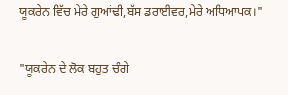ਯੂਕਰੇਨ ਵਿੱਚ ਮੇਰੇ ਗੁਆਂਢੀ,ਬੱਸ ਡਰਾਈਵਰ,ਮੇਰੇ ਅਧਿਆਪਕ।"

"ਯੂਕਰੇਨ ਦੇ ਲੋਕ ਬਹੁਤ ਚੰਗੇ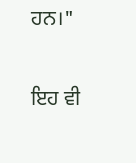ਹਨ।"

ਇਹ ਵੀ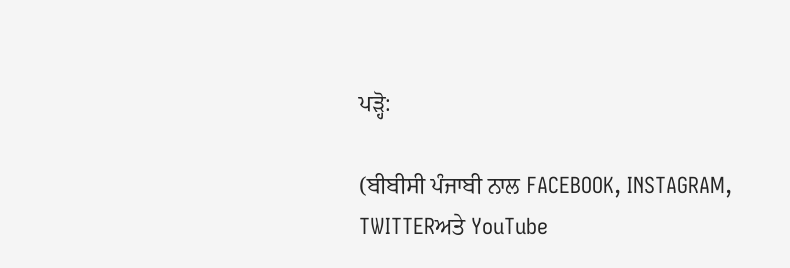ਪੜ੍ਹੋ:

(ਬੀਬੀਸੀ ਪੰਜਾਬੀ ਨਾਲ FACEBOOK, INSTAGRAM, TWITTERਅਤੇ YouTube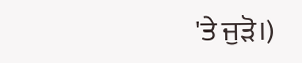'ਤੇ ਜੁੜੋ।)